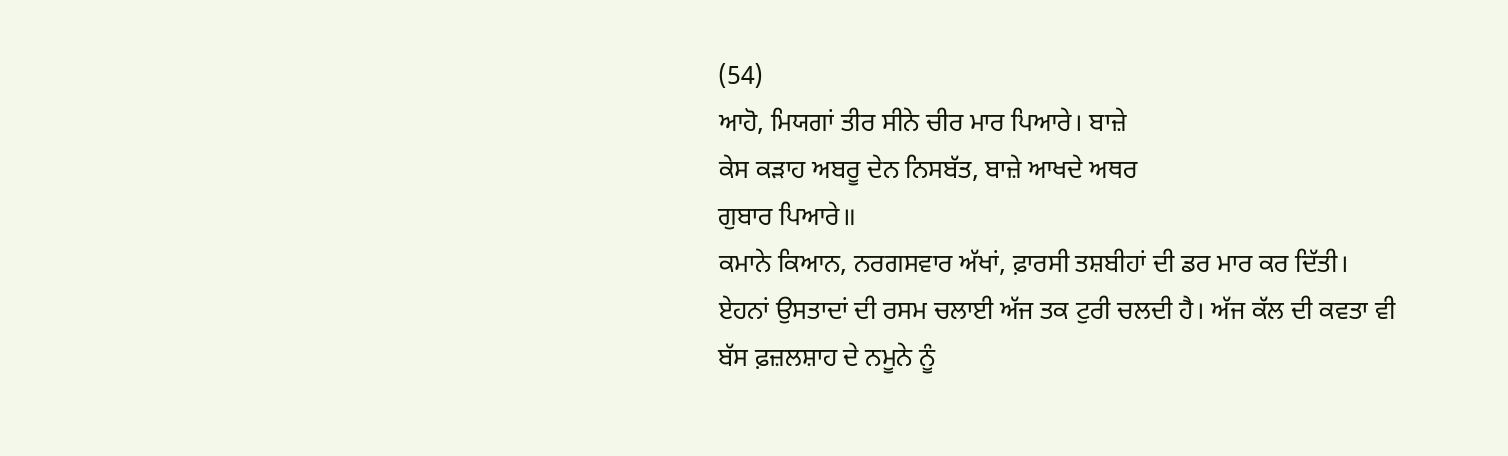(54)
ਆਹੋ, ਮਿਯਗਾਂ ਤੀਰ ਸੀਨੇ ਚੀਰ ਮਾਰ ਪਿਆਰੇ। ਬਾਜ਼ੇ
ਕੇਸ ਕੜਾਹ ਅਬਰੂ ਦੇਨ ਨਿਸਬੱਤ, ਬਾਜ਼ੇ ਆਖਦੇ ਅਥਰ
ਗੁਬਾਰ ਪਿਆਰੇ॥
ਕਮਾਨੇ ਕਿਆਨ, ਨਰਗਸਵਾਰ ਅੱਖਾਂ, ਫ਼ਾਰਸੀ ਤਸ਼ਬੀਹਾਂ ਦੀ ਡਰ ਮਾਰ ਕਰ ਦਿੱਤੀ। ਏਹਨਾਂ ਉਸਤਾਦਾਂ ਦੀ ਰਸਮ ਚਲਾਈ ਅੱਜ ਤਕ ਟੁਰੀ ਚਲਦੀ ਹੈ। ਅੱਜ ਕੱਲ ਦੀ ਕਵਤਾ ਵੀ ਬੱਸ ਫ਼ਜ਼ਲਸ਼ਾਹ ਦੇ ਨਮੂਨੇ ਨੂੰ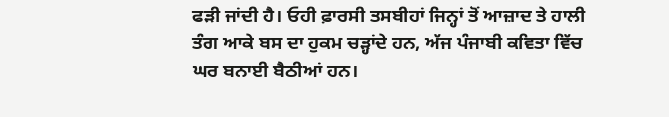ਫੜੀ ਜਾਂਦੀ ਹੈ। ਓਹੀ ਫ਼ਾਰਸੀ ਤਸਬੀਹਾਂ ਜਿਨ੍ਹਾਂ ਤੋਂ ਆਜ਼ਾਦ ਤੇ ਹਾਲੀ ਤੰਗ ਆਕੇ ਬਸ ਦਾ ਹੁਕਮ ਚੜ੍ਹਾਂਦੇ ਹਨ, ਅੱਜ ਪੰਜਾਬੀ ਕਵਿਤਾ ਵਿੱਚ ਘਰ ਬਨਾਈ ਬੈਠੀਆਂ ਹਨ।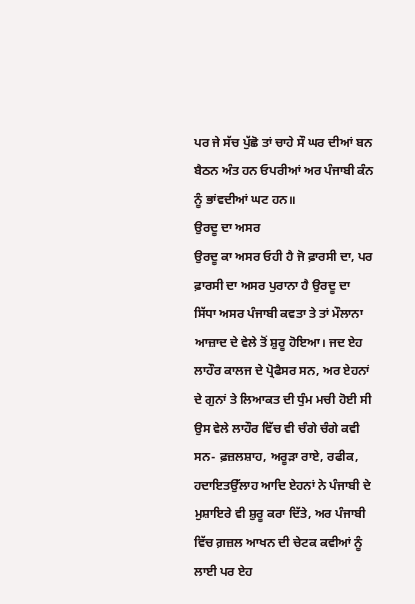ਪਰ ਜੇ ਸੱਚ ਪੁੱਛੋ ਤਾਂ ਚਾਹੇ ਸੌ ਘਰ ਦੀਆਂ ਬਨ ਬੈਠਨ ਅੰਤ ਹਨ ਓਪਰੀਆਂ ਅਰ ਪੰਜਾਬੀ ਕੰਨ ਨੂੰ ਭਾਂਵਦੀਆਂ ਘਟ ਹਨ॥
ਉਰਦੂ ਦਾ ਅਸਰ
ਉਰਦੂ ਕਾ ਅਸਰ ਓਹੀ ਹੈ ਜੋ ਫ਼ਾਰਸੀ ਦਾ, ਪਰ ਫ਼ਾਰਸੀ ਦਾ ਅਸਰ ਪੁਰਾਨਾ ਹੈ ਉਰਦੂ ਦਾ ਸਿੱਧਾ ਅਸਰ ਪੰਜਾਬੀ ਕਵਤਾ ਤੇ ਤਾਂ ਮੌਲਾਨਾ ਆਜ਼ਾਦ ਦੇ ਵੇਲੇ ਤੋਂ ਸ਼ੁਰੂ ਹੋਇਆ। ਜਦ ਏਹ ਲਾਹੌਰ ਕਾਲਜ ਦੇ ਪ੍ਰੋਫੈਸਰ ਸਨ, ਅਰ ਏਹਨਾਂ ਦੇ ਗੁਨਾਂ ਤੇ ਲਿਆਕਤ ਦੀ ਧੁੰਮ ਮਚੀ ਹੋਈ ਸੀ ਉਸ ਵੇਲੇ ਲਾਹੌਰ ਵਿੱਚ ਵੀ ਚੰਗੇ ਚੰਗੇ ਕਵੀ ਸਨ- ਫ਼ਜ਼ਲਸ਼ਾਹ, ਅਰੂੜਾ ਰਾਏ, ਰਫੀਕ, ਹਦਾਇਤਉੱਲਾਹ ਆਦਿ ਏਹਨਾਂ ਨੇ ਪੰਜਾਬੀ ਦੇ ਮੁਸ਼ਾਇਰੇ ਵੀ ਸ਼ੁਰੂ ਕਰਾ ਦਿੱਤੇ, ਅਰ ਪੰਜਾਬੀ ਵਿੱਚ ਗ਼ਜ਼ਲ ਆਖਨ ਦੀ ਚੇਟਕ ਕਵੀਆਂ ਨੂੰ ਲਾਈ ਪਰ ਏਹ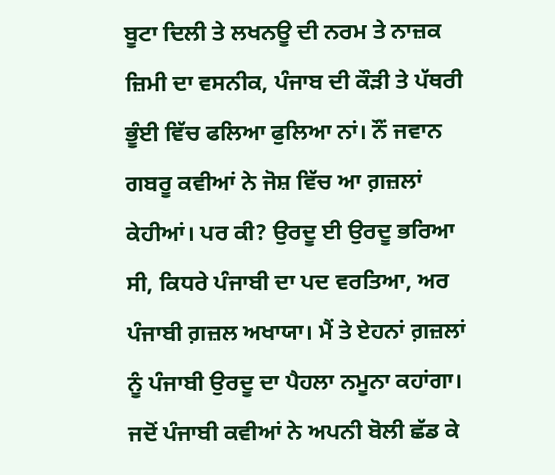ਬੂਟਾ ਦਿਲੀ ਤੇ ਲਖਨਊ ਦੀ ਨਰਮ ਤੇ ਨਾਜ਼ਕ ਜ਼ਿਮੀ ਦਾ ਵਸਨੀਕ, ਪੰਜਾਬ ਦੀ ਕੌੜੀ ਤੇ ਪੱਥਰੀ ਭੂੰਈ ਵਿੱਚ ਫਲਿਆ ਫੁਲਿਆ ਨਾਂ। ਨੌਂ ਜਵਾਨ ਗਬਰੂ ਕਵੀਆਂ ਨੇ ਜੋਸ਼ ਵਿੱਚ ਆ ਗ਼ਜ਼ਲਾਂ ਕੇਹੀਆਂ। ਪਰ ਕੀ? ਉਰਦੂ ਈ ਉਰਦੂ ਭਰਿਆ ਸੀ, ਕਿਧਰੇ ਪੰਜਾਬੀ ਦਾ ਪਦ ਵਰਤਿਆ, ਅਰ ਪੰਜਾਬੀ ਗ਼ਜ਼ਲ ਅਖਾਯਾ। ਮੈਂ ਤੇ ਏਹਨਾਂ ਗ਼ਜ਼ਲਾਂ ਨੂੰ ਪੰਜਾਬੀ ਉਰਦੂ ਦਾ ਪੈਹਲਾ ਨਮੂਨਾ ਕਹਾਂਗਾ। ਜਦੋਂ ਪੰਜਾਬੀ ਕਵੀਆਂ ਨੇ ਅਪਨੀ ਬੋਲੀ ਛੱਡ ਕੇ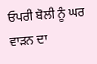ਓਪਰੀ ਬੋਲੀ ਨੂੰ ਘਰ ਵਾੜਨ ਦਾ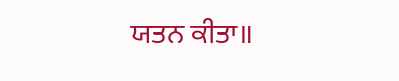ਯਤਨ ਕੀਤਾ॥